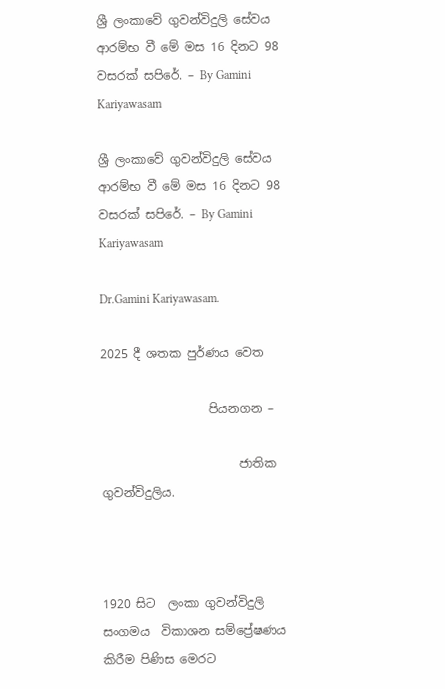ශ්‍රී ලංකාවේ ගුවන්විදුලි සේවය ආරම්භ වී ‍මේ මස 16 දිනට 98 වසරක් සපිරේ. – By Gamini Kariyawasam

ශ්‍රී ලංකාවේ ගුවන්විදුලි සේවය ආරම්භ වී ‍මේ මස 16 දිනට 98 වසරක් සපිරේ. – By Gamini Kariyawasam

Dr.Gamini Kariyawasam.

2025 දී ශතක පුර්ණය වෙත

                  පියනගන –

                       ජාතික ගුවන්විදුලිය.



1920 සිට  ලංකා ගුවන්විදුලි සංගමය  විකාශන සම්ප්‍රේෂණය කිරීම පිණිස මෙරට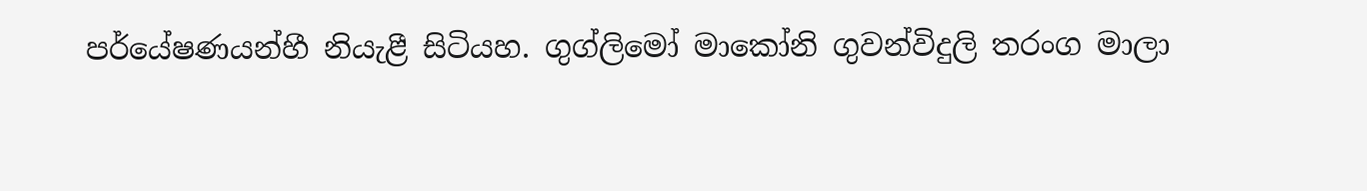පර්යේෂණයන්හී නියැළී සිටියහ. ගුග්ලිමෝ මාකෝනි ගුවන්විදුලි තරංග මාලා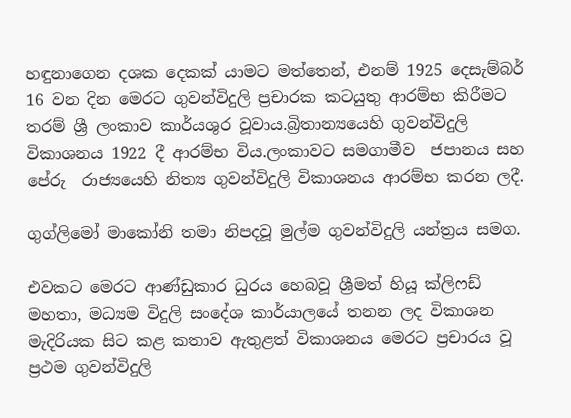හඳුනාගෙන දශක දෙකක් යාමට මත්තෙන්, එනම් 1925 දෙසැම්බර් 16 වන දින මෙරට ගුවන්විදුලි ප්‍රචාරක කටයුතු ආරම්භ කිරීමට තරම් ශ්‍රී ලංකාව කාර්යශුර වූවාය.බ්‍රිතාන්‍යයෙහි ගුවන්විදුලි විකාශනය 1922 දී ආරම්භ විය.ලංකාවට සමගාමීව  ජපානය සහ  පේරු  රාජ්‍යයෙහි නිත්‍ය ගුවන්විදුලි විකාශනය ආරම්භ කරන ලදී.

ගුග්ලිමෝ මාකෝනි තමා නිපදවූ මුල්ම ගුවන්විදුලි යන්ත්‍රය සමග.

එවකට මෙරට ආණ්ඩුකාර ධුරය හෙබවූ ශ්‍රීමත් හියූ ක්ලිෆඩ් මහතා, මධ්‍යම විදුලි සංදේශ කාර්යාලයේ තනන ලද විකාශන මැදිරියක සිට කළ කතාව ඇතුළත් විකාශනය මෙරට ප්‍රචාරය වූ ප්‍රථම ගුවන්විදුලි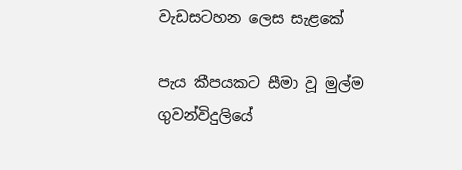වැඩසටහන ලෙස සැළකේ

පැය කීපයකට සීමා වූ මුල්ම ගුවන්විදුලියේ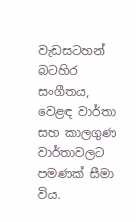වැඩසටහන් බටහිර සංගීතය, වෙළඳ වාර්තා සහ කාලගුණ වාර්තාවලට පමණක් සීමා විය.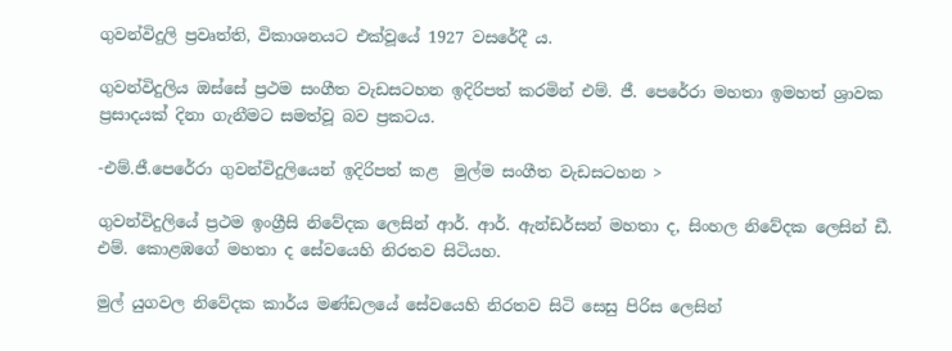ගුවන්විදුලි ප්‍රවෘත්ති, විකාශනයට එක්වූයේ 1927 වසරේදී ය.

ගුවන්විදුලිය ඔස්සේ ප්‍රථම සංගීත වැඩසටහන ඉදිරිපත් කරමින් එම්. ජී. පෙරේරා මහතා ඉමහත් ශ්‍රාවක ප්‍රසාදයක් දිනා ගැනීමට සමත්වූ බව ප්‍රකටය.

-එම්.ජී.පෙරේරා ගුවන්විදුලියෙන් ඉදිරිපත් කළ  මුල්ම සංගීත වැඩසටහන >

ගුවන්විදුලියේ ප්‍රථම ඉංග්‍රීසි නිවේදක ලෙසින් ආර්. ආර්. ඇන්ඩර්සන් මහතා ද, සිංහල නිවේදක ලෙසින් ඩී. එම්. කොළඹගේ මහතා ද සේවයෙහි නිරතව සිටියහ.

මුල් යුගවල නිවේදක කාර්ය මණ්ඩලයේ සේවයෙහි නිරතව සිටි සෙසු පිරිස ලෙසින්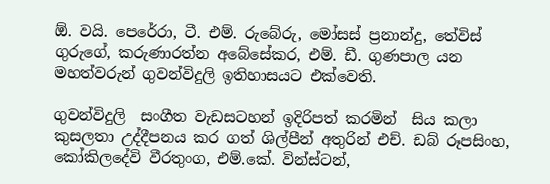ඕ. වයි. පෙරේරා, ටී. එම්. රුබේරු, මෝසස් ප්‍රනාන්දු, තේවිස් ගුරුගේ, කරුණාරත්න අබේසේකර, එම්. ඩී. ගුණපාල යන  මහත්වරුන් ගුවන්විදුලි ඉතිහාසයට එක්වෙති.

ගුවන්විදුලි  සංගීත වැඩසටහන් ඉදිරිපත් කරමින්  සිය කලා කුසලතා උද්දීපනය කර ගත් ශිල්පීන් අතුරින් එච්. ඩබ් රූපසිංහ, කෝකිලදේවි වීරතුංග, එම්.කේ. වින්ස්ටන්,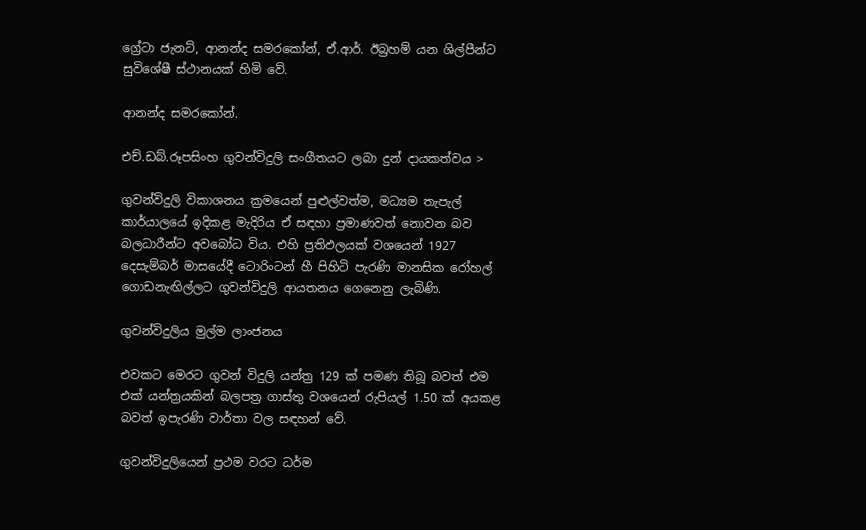ග්‍රේටා ජැනට්, ආනන්ද සමරකෝන්, ඒ.ආර්. ඊබ්‍රහම් යන ශිල්පීන්ට සුවිශේෂී ස්ථානයක් හිමි වේ.

ආනන්ද සමරකෝන්.

එච්.ඩබ්.රූපසිංහ ගුවන්විදුලි සංගීතයට ලබා දුන් දායකත්වය >

ගුවන්විදුලි විකාශනය ක්‍රමයෙන් පුළුල්වත්ම, මධ්‍යම තැපැල් කාර්යාලයේ ඉදිකළ මැදිරිය ඒ සඳහා ප්‍රමාණවත් නොවන බව බලධාරීන්ට අවබෝධ විය. එහි ප්‍රතිඵලයක් වශයෙන් 1927 දෙසැම්බර් මාසයේදී ටොරිංටන් හී පිහිටි පැරණි මානසික රෝහල් ගොඩනැඟිල්ලට ගුවන්විදුලි ආයතනය ගෙනෙනු ලැබිණි.

ගුවන්විදුලිය මුල්ම ලාංජනය

එවකට මෙරට ගුවන් විදුලි යන්ත්‍ර 129 ක් පමණ තිබූ බවත් එම එක් යන්ත්‍රයකින් බලපත්‍ර ගාස්තු වශයෙන් රුපියල් 1.50 ක් අයකළ බවත් ඉපැරණි වාර්තා වල සඳහන් වේ.

ගුවන්විදුලියෙන් ප්‍රථම වරට ධර්ම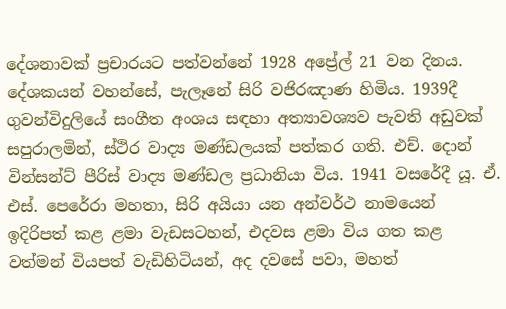දේශනාවක් ප්‍රචාරයට පත්වන්නේ 1928 අප්‍රේල් 21 වන දිනය. දේශකයන් වහන්සේ, පැලෑනේ සිරි වජිරඤාණ හිමිය. 1939දී ගුවන්විදුලියේ සංගීත අංශය සඳහා අත්‍යාවශ්‍යව පැවති අඩුවක් සපුරාලමින්, ස්ථිර වාද්‍ය මණ්ඩලයක් පත්කර ගති. එච්. දොන් වින්සන්ට් පීරිස් වාද්‍ය මණ්ඩල ප්‍රධානියා විය. 1941 වසරේදී යූ. ඒ. එස්. පෙරේරා මහතා, සිරි අයියා යන අන්වර්ථ නාමයෙන් ඉදිරිපත් කළ ළමා වැඩසටහන්, එදවස ළමා විය ගත කළ වත්මන් වියපත් වැඩිහිටියන්, අද දවසේ පවා, මහත්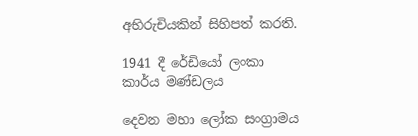අභිරුචියකින් සිහිපත් කරති.

1941 දී රේඩියෝ ලංකා කාර්ය මණ්ඩලය

දෙවන මහා ලෝක සංග්‍රාමය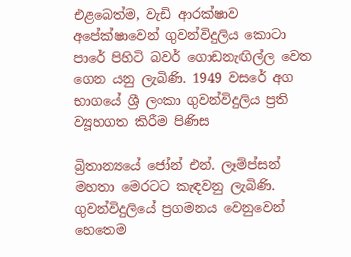එළබෙත්ම, වැඩි ආරක්ෂාව අපේක්ෂාවෙන් ගුවන්විදුලිය කොටා පාරේ පිහිටි බවර් ගොඩනැඟිල්ල වෙත ගෙන යනු ලැබිණි. 1949 වසරේ අග භාගයේ ශ්‍රී ලංකා ගුවන්විදුලිය ප්‍රති ව්‍යූහගත කිරීම පිණිස

බ්‍රිතාන්‍යයේ ජෝන් එන්. ලෑම්ප්සන් මහතා මෙරටට කැඳවනු ලැබිණි. ගුවන්විදුලියේ ප්‍රගමනය වෙනුවෙන් හෙතෙම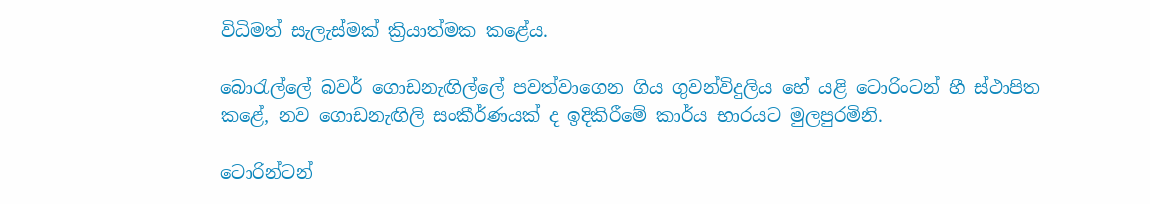විධිමත් සැලැස්මක් ක්‍රියාත්මක කළේය.

බොරැල්ලේ බවර් ගොඩනැඟිල්ලේ පවත්වාගෙන ගිය ගුවන්විදුලිය හේ යළි ටොරිංටන් හී ස්ථාපිත කළේ, නව ගොඩනැඟිලි සංකීර්ණයක් ද ඉදිකිරීමේ කාර්ය භාරයට මුලපුරමිනි.

ටොරින්ටන්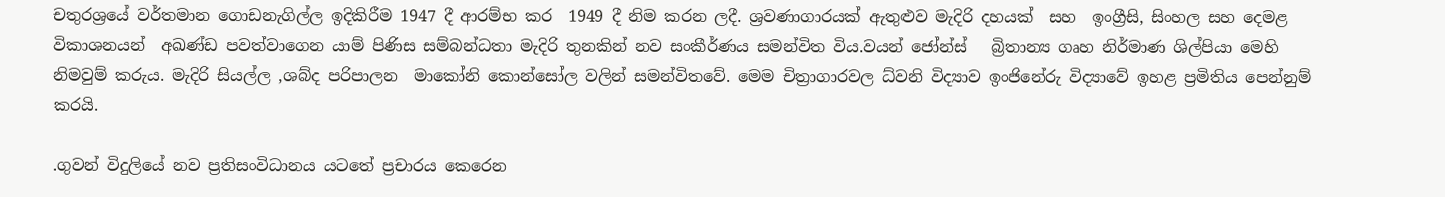චතුරශ්‍රයේ වර්තමාන ගොඩනැගිල්ල ඉදිකිරීම 1947 දී ආරම්භ කර  1949 දී නිම කරන ලදී. ශ්‍රවණාගාරයක් ඇතුළුව මැදිරි දහයක්  සහ  ඉංග්‍රීසි, සිංහල සහ දෙමළ විකාශනයන්  අඛණ්ඩ පවත්වාගෙන යාම් පිණිස සම්බන්ධතා මැදිරි තුනකින් නව සංකීර්ණය සමන්විත විය.වයන් ජෝන්ස්   බ්‍රිතාන්‍ය ගෘහ නිර්මාණ ශිල්පියා මෙහි නිමවුම් කරුය. මැදිරි සියල්ල ,ශබ්ද පරිපාලන  මාකෝනි කොන්සෝල වලින් සමන්විතවේ. මෙම චිත්‍රාගාරවල ධ්වනි විද්‍යාව ඉංජිනේරු විද්‍යාවේ ඉහළ ප්‍රමිතිය පෙන්නුම් කරයි.

.ගුවන් විදුලියේ නව ප්‍රතිසංවිධානය යටතේ ප්‍රචාරය කෙරෙන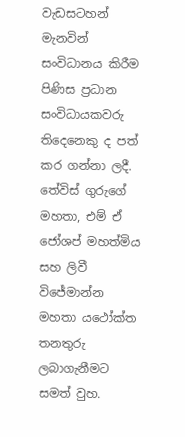වැඩසටහන් මැනවින් සංවිධානය කිරීම පිණිස ප්‍රධාන සංවිධායකවරු තිදෙනෙකු ද පත් කර ගන්නා ලදී. තේවිස් ගුරුගේ මහතා, එම් ඒ ජෝශප් මහත්මිය සහ ලිවී විජේමාන්න මහතා යථෝක්ත තනතුරු ලබාගැනීමට සමත් වුහ.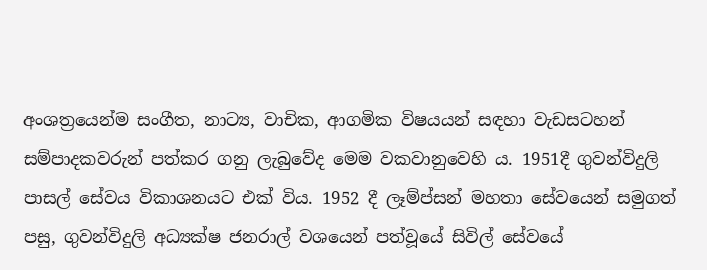අංශත්‍රයෙන්ම සංගීත, නාට්‍ය, වාචික, ආගමික විෂයයන් සඳහා වැඩසටහන් සම්පාදකවරුන් පත්කර ගනු ලැබුවේද මෙම වකවානුවෙහි ය. 1951දී ගුවන්විදුලි පාසල් සේවය විකාශනයට එක් විය. 1952 දී ලෑම්ප්සන් මහතා සේවයෙන් සමුගත් පසු, ගුවන්විදුලි අධ්‍යක්ෂ ජනරාල් වශයෙන් පත්වූයේ සිවිල් සේවයේ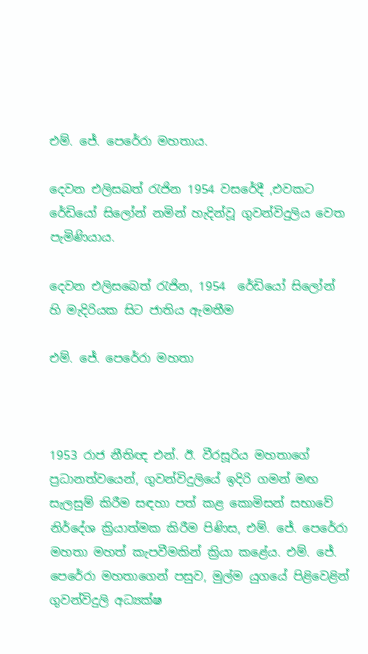එම්. ජේ. පෙරේරා මහතාය.

දෙවන එලිසබත් රැජින 1954 වසරේදී ,එවකට රේඩියෝ සිලෝන් නමින් හැදින්වූ ගුවන්විදුලිය වෙත පැමිණියාය.

දෙවන එලිසබෙත් රැජින, 1954  රේඩියෝ සිලෝන් හි මැදිරියක සිට ජාතිය ඇමතීම

එම්. ජේ. පෙරේරා මහතා



1953 රාජ නීතිඥ එන්. ඊ. වීරසූරිය මහතාගේ ප්‍රධානත්වයෙන්, ගුවන්විදුලියේ ඉදිරි ගමන් මඟ සැලසුම් කිරීම සඳහා පත් කළ කොමිසන් සභාවේ නිර්දේශ ක්‍රියාත්මක කිරීම පිණිස, එම්. ජේ. පෙරේරා මහතා මහත් කැපවීමකින් ක්‍රියා කළේය. එම්. ජේ. පෙරේරා මහතාගෙන් පසුව, මුල්ම යුගයේ පිළිවෙළින් ගුවන්විදුලි අධ්‍යක්ෂ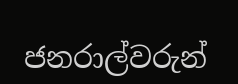ජනරාල්වරුන්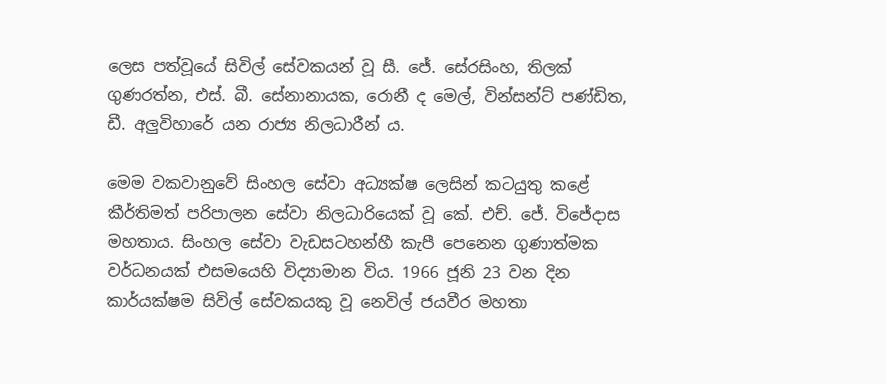ලෙස පත්වූයේ සිවිල් සේවකයන් වූ සී. ජේ. සේරසිංහ, තිලක් ගුණරත්න, එස්. බී. සේනානායක, රොනී ද මෙල්, වින්සන්ට් පණ්ඩිත, ඩී. අලුවිහාරේ යන රාජ්‍ය නිලධාරීන් ය.

මෙම වකවානුවේ සිංහල සේවා අධ්‍යක්ෂ ලෙසින් කටයුතු කළේ කීර්තිමත් පරිපාලන සේවා නිලධාරියෙක් වූ කේ. එච්. ජේ. විජේදාස මහතාය. සිංහල සේවා වැඩසටහන්හී කැපී පෙනෙන ගුණාත්මක වර්ධනයක් එසමයෙහි විද්‍යාමාන විය. 1966 ජූනි 23 වන දින කාර්යක්ෂම සිවිල් සේවකයකු වූ නෙවිල් ජයවීර මහතා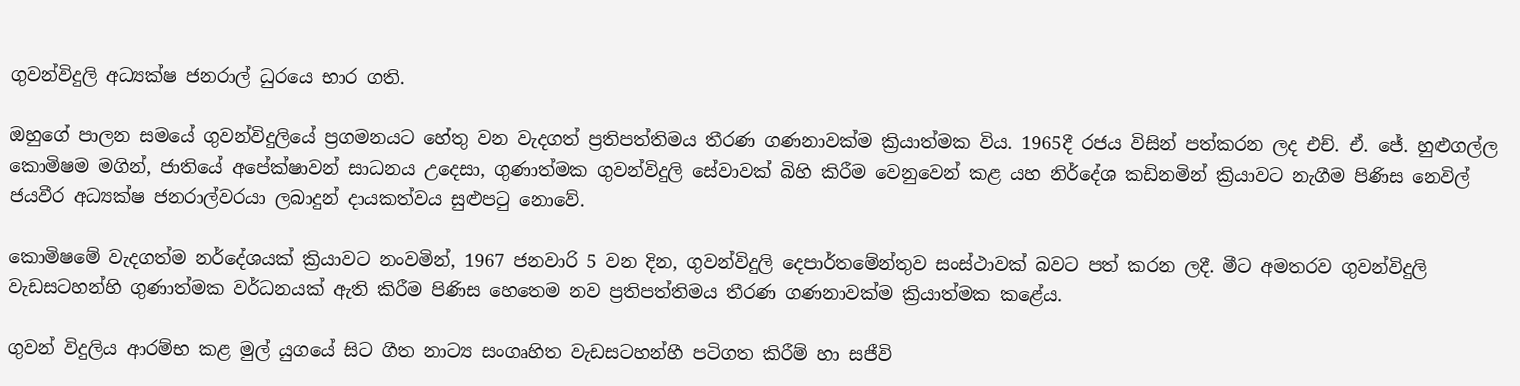ගුවන්විදුලි අධ්‍යක්ෂ ජනරාල් ධුරයෙ භාර ගති.

ඔහුගේ පාලන සමයේ ගුවන්විදුලියේ ප්‍රගමනයට හේතු වන වැදගත් ප්‍රතිපත්තිමය තීරණ ගණනාවක්ම ක්‍රියාත්මක විය. 1965දී රජය විසින් පත්කරන ලද එච්. ඒ. ජේ. හුළුගල්ල කොමිෂම මගින්, ජාතියේ අපේක්ෂාවන් සාධනය උදෙසා, ගුණාත්මක ගුවන්විදුලි සේවාවක් බිහි කිරීම වෙනුවෙන් කළ යහ නිර්දේශ කඩිනමින් ක්‍රියාවට නැගීම පිණිස නෙවිල් ජයවීර අධ්‍යක්ෂ ජනරාල්වරයා ලබාදුන් දායකත්වය සුළුපටු නොවේ.

කොමිෂමේ වැදගත්ම නර්දේශයක් ක්‍රියාවට නංවමින්, 1967 ජනවාරි 5 වන දින, ගුවන්විදුලි දෙපාර්තමේන්තුව සංස්ථාවක් බවට පත් කරන ලදී. මීට අමතරව ගුවන්විදුලි වැඩසටහන්හි ගුණාත්මක වර්ධනයක් ඇති කිරීම පිණිස හෙතෙම නව ප්‍රතිපත්තිමය තීරණ ගණනාවක්ම ක්‍රියාත්මක කළේය.

ගුවන් විදුලිය ආරම්භ කළ මුල් යුගයේ සිට ගීත නාට්‍ය සංගෘහිත වැඩසටහන්හී පටිගත කිරීම් හා සජීවි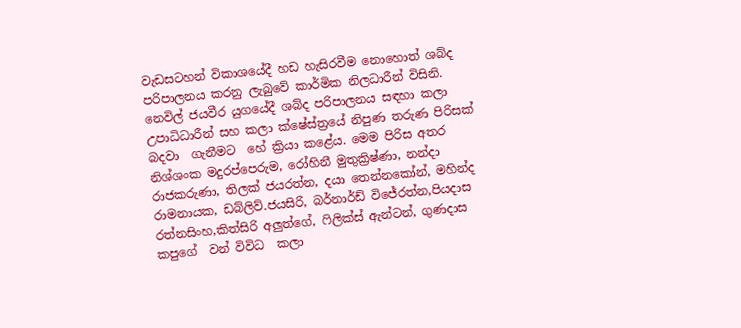වැඩසටහන් විකාශයේදී හඩ හැසිරවීම නොහොත් ශබ්ද පරිපාලනය කරනු ලැබුවේ කාර්මික නිලධාරීන් විසිනි. නෙවිල් ජයවීර යුගයේදී ශබ්ද පරිපාලනය සඳහා කලා උපාධිධාරීන් සහ කලා ක්ෂේස්ත්‍රයේ නිපුණ තරුණ පිරිසක් බදවා  ගැනීමට  හේ ක්‍රියා කළේය. මෙම පිරිස අතර නිශ්ශංක මදුරප්පෙරුම, රෝහිනී මුතුක්‍රිෂ්ණා, නන්දා රාජකරුණා, තිලක් ජයරත්න, දයා තෙන්නකෝන්, මහින්ද රාමනායක, ඩබ්ලිව්.ජයසිරි, බර්නාර්ඩ් විජේරත්න,පියදාස රත්නසිංහ,කිත්සිරි අලුත්ගේ, ෆිලික්ස් ඇන්ටන්, ගුණදාස කපුගේ  වන් විවිධ  කලා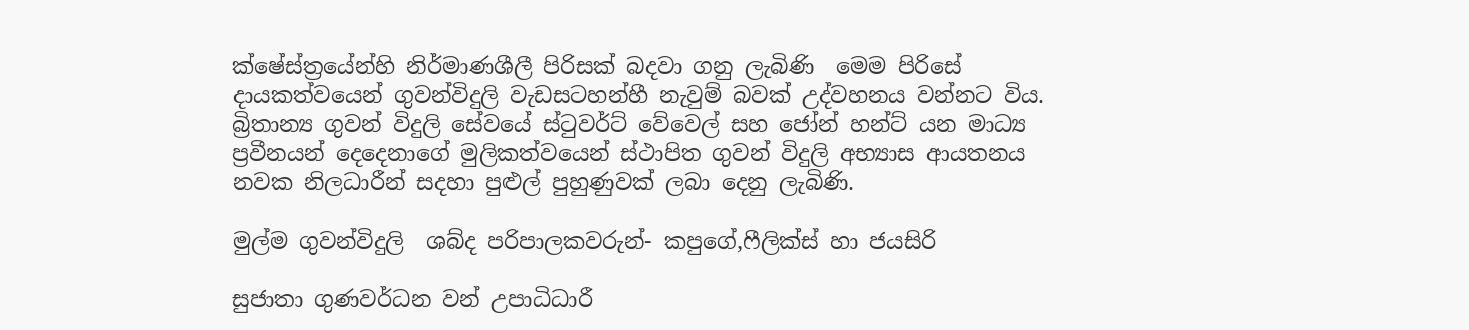ක්ෂේස්ත්‍රයේන්හි නිර්මාණශීලී පිරිසක් බදවා ගනු ලැබිණි  මෙම පිරිසේ දායකත්වයෙන් ගුවන්විදුලි වැඩසටහන්හී නැවුම් බවක් උද්වහනය වන්නට විය. බ්‍රිතාන්‍ය ගුවන් විදුලි සේවයේ ස්ටුවර්ට් වේවෙල් සහ ජෝන් හන්ට් යන මාධ්‍ය ප්‍රවීනයන් දෙදෙනාගේ මුලිකත්වයෙන් ස්ථාපිත ගුවන් විදුලි අභ්‍යාස ආයතනය නවක නිලධාරීන් සදහා පුළුල් පුහුණුවක් ලබා දෙනු ලැබිණි.

මුල්ම ගුවන්විදුලි  ශබ්ද පරිපාලකවරුන්- කපුගේ,ෆීලික්ස් හා ජයසිරි

සුජාතා ගුණවර්ධන වන් උපාධිධාරී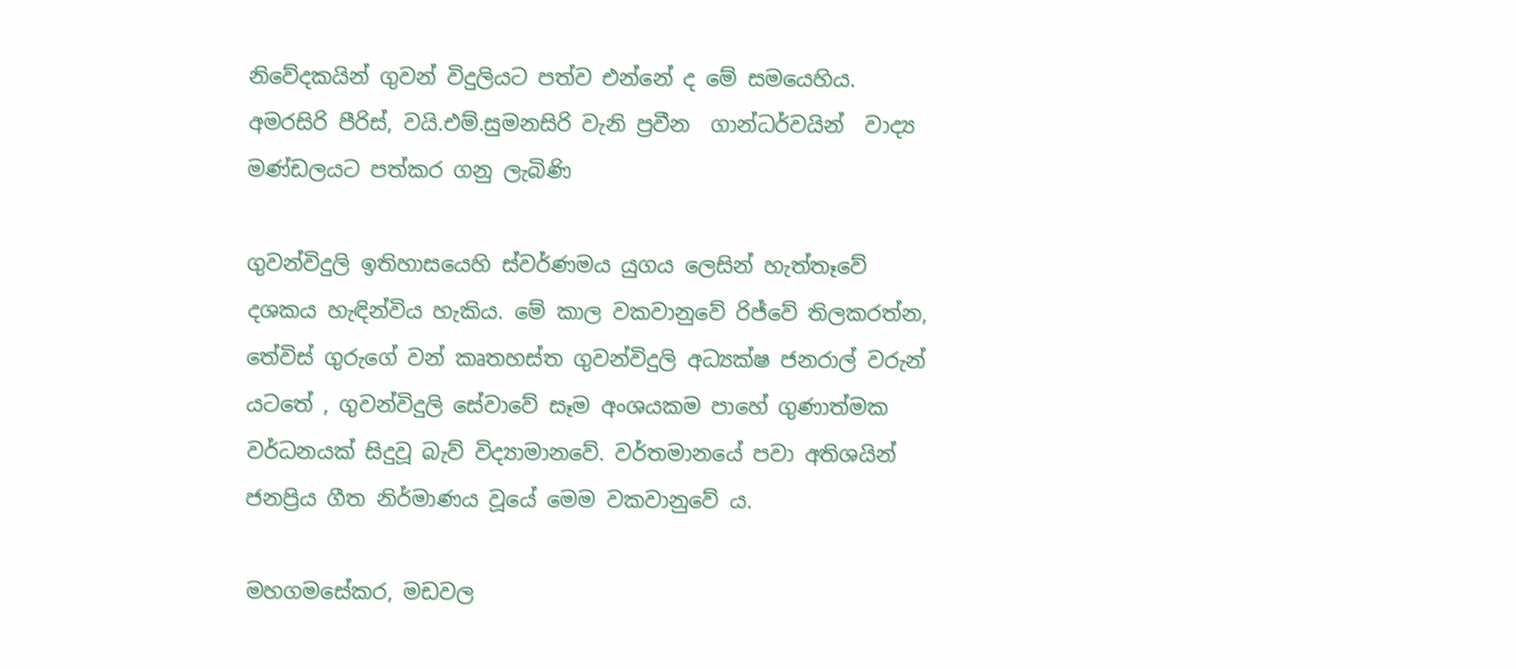නිවේදකයින් ගුවන් විදුලියට පත්ව එන්නේ ද මේ සමයෙහිය. අමරසිරි පීරිස්, වයි.එම්.සුමනසිරි වැනි ප්‍රවීන  ගාන්ධර්වයින්  වාද්‍ය මණ්ඩලයට පත්කර ගනු ලැබිණි

ගුවන්විදුලි ඉතිහාසයෙහි ස්වර්ණමය යුගය ලෙසින් හැත්තෑවේ දශකය හැඳින්විය හැකිය. මේ කාල වකවානුවේ රිජ්වේ තිලකරත්න, තේවිස් ගුරුගේ වන් කෘතහස්ත ගුවන්විදුලි අධ්‍යක්ෂ ජනරාල් වරුන් යට‍තේ , ගුවන්විදුලි සේවාවේ සෑම අංශයකම පාහේ ගුණාත්මක වර්ධනයක් සිදුවූ බැව් විද්‍යාමානවේ. වර්තමානයේ පවා අතිශයින් ජනප්‍රිය ගීත නිර්මාණය වූයේ මෙම වකවානුවේ ය.

මහගමසේකර, මඩවල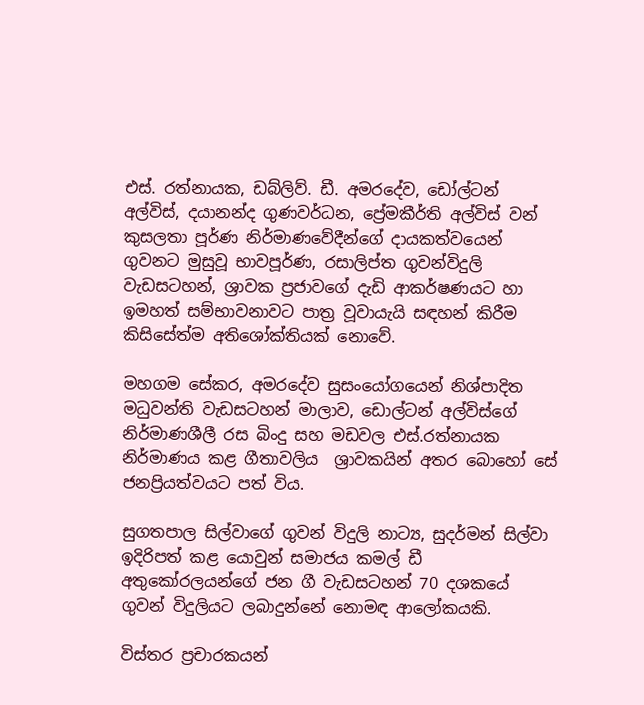එස්. රත්නායක, ඩබ්ලිව්. ඩී. අමරදේව, ඩෝල්ටන් අල්විස්, දයානන්ද ගුණවර්ධන, ප්‍රේමකීර්ති අල්විස් වන් කුසලතා පූර්ණ නිර්මාණවේදීන්ගේ දායකත්වයෙන් ගුවනට මුසුවූ භාවපූර්ණ, රසාලිප්ත ගුවන්විදුලි වැඩසටහන්, ශ්‍රාවක ප්‍රජාවගේ දැඩි ආකර්ෂණයට හා ඉමහත් සම්භාවනාවට පාත්‍ර වූවායැයි සඳහන් කිරීම කිසිසේත්ම අතිශෝක්තියක් නොවේ.

මහගම සේකර, අමරදේව සුසංයෝගයෙන් නිශ්පාදිත මධුවන්ති වැඩසටහන් මාලාව, ඩොල්ටන් අල්විස්ගේ නිර්මාණශීලී රස බිංදු සහ මඩවල එස්.රත්නායක නිර්මාණය කළ ගීතාවලිය  ශ්‍රාවකයින් අතර බොහෝ සේ ජනප්‍රියත්වයට පත් විය.

සුගතපාල සිල්වාගේ ගුවන් විදුලි නාට්‍ය, සුදර්මන් සිල්වා ඉදිරිපත් කළ යොවුන් සමාජය කමල් ඩී අතුකෝරලයන්ගේ ජන ගී වැඩසටහන් 70 දශකයේ ගුවන් විදුලියට ලබාදුන්නේ නොමඳ ආලෝකයකි.

විස්තර ප්‍රචාරකයන්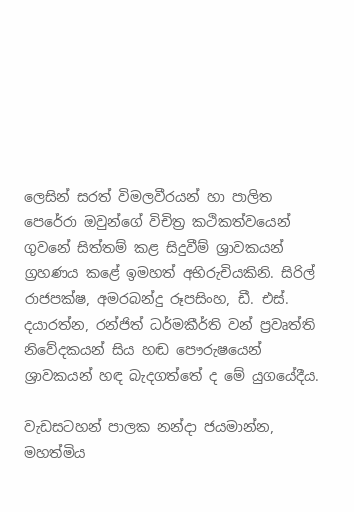ලෙසින් සරත් විමලවීරයන් හා පාලිත පෙරේරා ඔවුන්ගේ විචිත්‍ර කථිකත්වයෙන් ගුවනේ සිත්තම් කළ සිදුවීම් ශ්‍රාවකයන් ග්‍රහණය කළේ ඉමහත් අභිරුචියකිනි. සිරිල් රාජපක්ෂ, අමරබන්දු රූපසිංහ, ඩී. එස්. දයාරත්න, රන්ජිත් ධර්මකීර්ති වන් ප්‍රවෘත්ති නිවේදකයන් සිය හඬ පෞරුෂ‍යෙන් ශ්‍රාවකයන් හඳ බැදගත්තේ ද මේ යුගයේදීය.

වැඩසටහන් පාලක නන්දා ජයමාන්න, මහත්මිය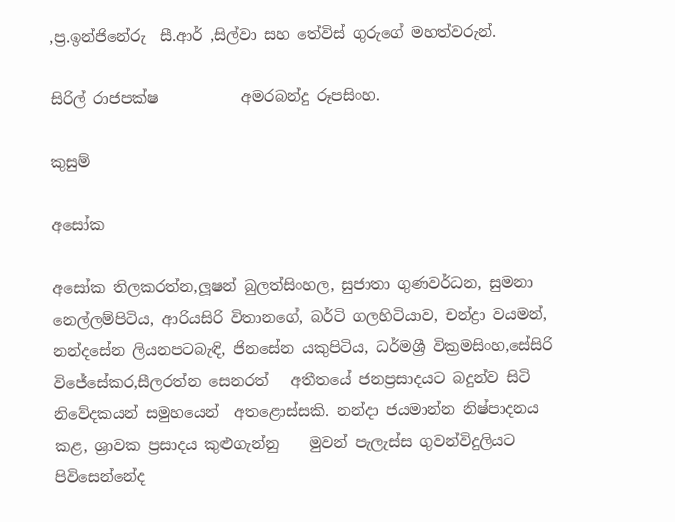,ප්‍ර.ඉන්ජිනේරු  සී.ආර් ,සිල්වා සහ තේවිස් ගුරුගේ මහත්වරුන්.

සිරිල් රාජපක්ෂ           අමරබන්දු රූපසිංහ.

කුසුම්

අසෝක

අසෝක තිලකරත්න,ලූෂන් බුලත්සිංහල, සුජාතා ගුණවර්ධන, සුමනා නෙල්ලම්පිටිය, ආරියසිරි විතානගේ, බර්ටි ගලහිටියාව, චන්ද්‍රා වයමන්, නන්දසේන ලියනපටබැඳි, ජිනසේන යකුපිටිය, ධර්මශ්‍රී වික්‍රමසිංහ,සේසිරි විජේසේකර,සීලරත්න සෙනරත්   අතීතයේ ජනප්‍රසාදයට බදුන්ව සිටි නිවේදකයන් සමුහයෙන්  අ‍තළොස්සකි. නන්දා ජයමාන්න නිෂ්පාදනය කළ, ශ්‍රාවක ප්‍රසාදය කුළුගැන්නු    මුවන් පැලැස්ස ගුවන්විදුලියට පිවිසෙන්නේද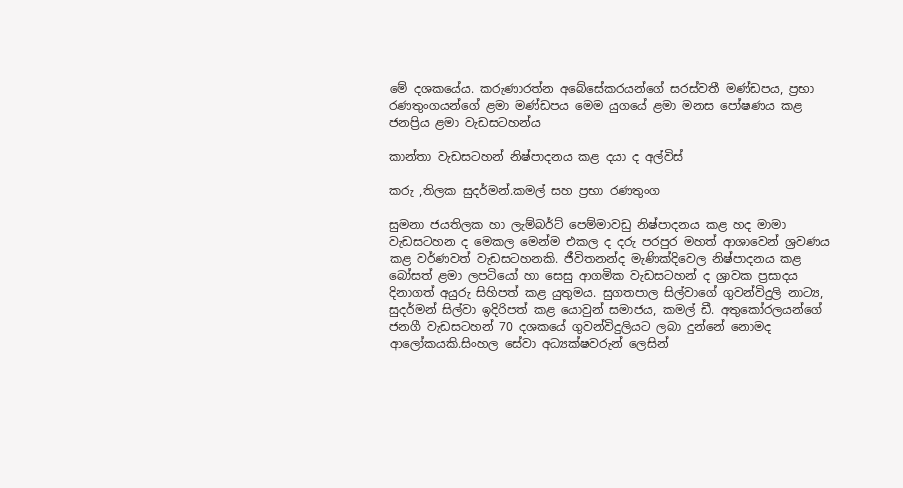මේ දශකයේය. කරුණාරත්න අබේසේකරයන්ගේ සරස්වතී මණ්ඩපය, ප්‍රභා රණතුංගයන්ගේ ළමා මණ්ඩපය මෙම යුගයේ ළමා මනස පෝෂණය කළ ජනප්‍රිය ළමා වැඩසටහන්ය

කාන්තා වැඩසටහන් නිෂ්පාදනය කළ දයා ද අල්විස්

කරු ,තිලක සුදර්මන්.කමල් සහ ප්‍රභා රණතුංග

සුමනා ජයතිලක හා ලැම්බර්ට් පෙම්මාවඩු නිෂ්පාදනය කළ හද මාමා වැඩසටහන ද මෙකල මෙන්ම එකල ද දරු පරපුර මහත් ආශාවෙන් ශ්‍රවණය කළ වර්ණවත් වැඩසටහනකි. ජීවිතනන්ද මැණික්දිවෙල නිෂ්පාදනය කළ බෝසත් ළමා ලපටියෝ හා සෙසු ආගමික වැඩසටහන් ද ශ්‍රාවක ප්‍රසාදය දිනාගත් අයුරු සිහිපත් කළ යුතුමය. සුගතපාල සිල්වාගේ ගුවන්විදුලි නාට්‍ය, සුදර්මන් සිල්වා ඉදිරිපත් කළ යොවුන් සමාජය, කමල් ඩී. අතුකෝරලයන්ගේ ජනගී වැඩසටහන් 70 දශකයේ ගුවන්විදුලියට ලබා දුන්නේ නොමද ආලෝකයකි.සිංහල සේවා අධ්‍යක්ෂවරුන් ලෙසින්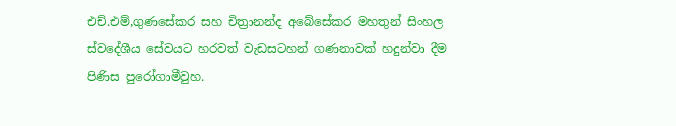එච්.එම්,ගුණසේකර සහ චිත්‍රානන්ද අබේසේකර මහතුන් සිංහල ස්වදේශීය සේවයට හරවත් වැඩසටහන් ගණනාවක් හදුන්වා දීම පිණිස පුරෝගාමීවුහ.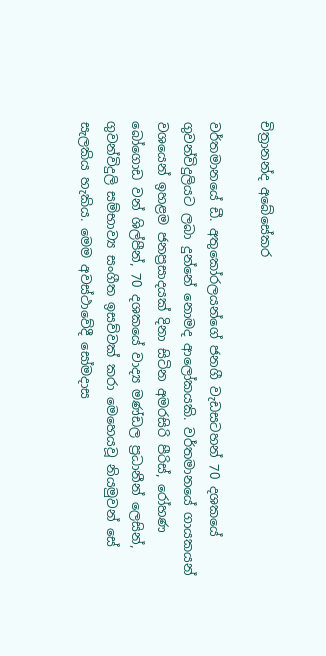චිත්‍රානන්ද අබේසේකර

වර්තමානයේ ඩී. අතුකෝරලයන්ගේ ජනගී වැඩසටහන් 70 දශකයේ ගුවන්විදුලියට ලබා දුන්නේ නොමද ආලෝකයකි. වර්තමානයේ ගායකයන් වශයෙන් ඉහළම ජනප්‍රසාදයක් දිනා සිටින අමරසිරි පීරිස්, රෝහණ බෝගොඩ වන් ශිල්පීන්, 70 දශකයේ වාද්‍ය මණ්ඩල ප්‍රධානීන් ලෙසින්, ගුවන්විදුලි සම්භාව්‍ය සංගීත ඉසව්වක් කරා මෙහෙයවූ නියමුවන් සේ සැලකිය හැකිය. මෙම අවස්ථාවේදී සෝමදාස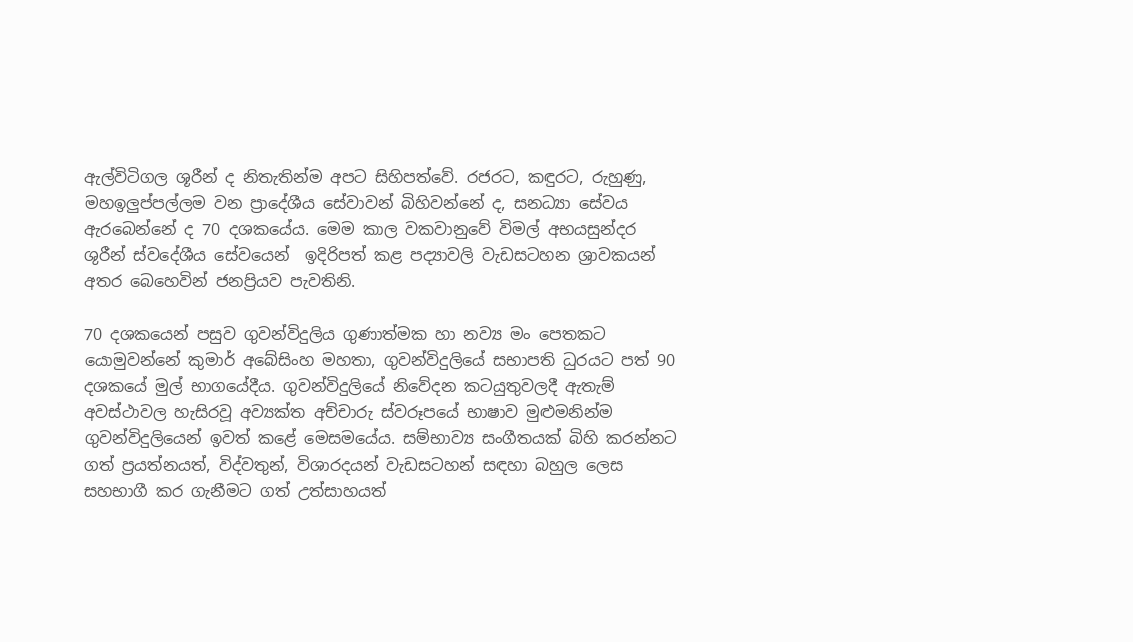ඇල්විටිගල ශූරීන් ද නිතැතින්ම අපට සිහිපත්වේ. රජරට, කඳුරට, රුහුණු, මහඉලුප්පල්ලම වන ප්‍රාදේශීය සේවාවන් බිහිවන්නේ ද, සනධ්‍යා සේවය ඇරබෙන්නේ ද 70 දශකයේය. මෙම කාල වකවානුවේ විමල් අභයසුන්දර ශුරීන් ස්වදේශීය සේවයෙන්  ඉදිරිපත් කළ පද්‍යාවලි වැඩසටහන ශ්‍රාවකයන් අතර බෙහෙවින් ජනප්‍රියව පැවතිනි.

70 දශකයෙන් පසුව ගුවන්විදුලිය ගුණාත්මක හා නව්‍ය මං පෙතකට යොමුවන්නේ කුමාර් අබේසිංහ මහතා, ගුවන්විදුලියේ සභාපති ධුරයට පත් 90 දශකයේ මුල් භාගයේදීය. ගුවන්විදුලියේ නිවේදන කටයුතුවලදී ඇතැම් අවස්ථාවල හැසිරවූ අව්‍යක්ත අච්චාරු ස්වරූපයේ භාෂාව මුළුමනින්ම ගුවන්විදුලියෙන් ඉවත් කළේ මෙසමයේය. සම්භාව්‍ය සංගීතයක් බිහි කරන්නට ගත් ප්‍රයත්නයත්, විද්වතුන්, විශාරදයන් වැඩසටහන් සඳහා බහුල ලෙස සහභාගී කර ගැනීමට ගත් උත්සාහයත්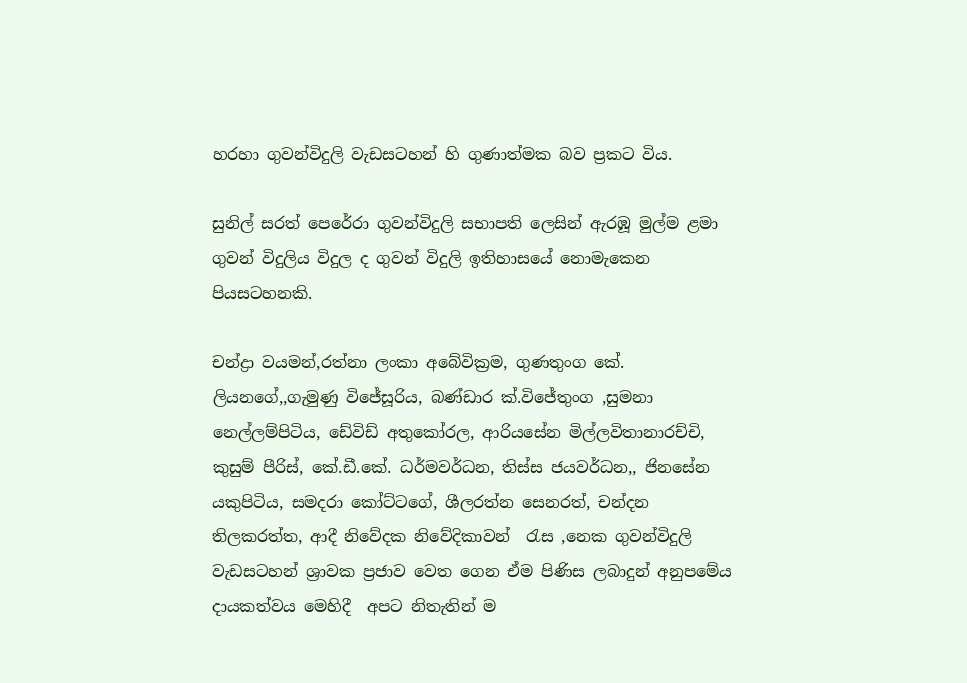හරහා ගුවන්විදුලි වැඩසටහන් හි ගුණාත්මක බව ප්‍රකට විය.

සුනිල් සරත් පෙරේරා ගුවන්විදුලි සභාපති ලෙසින් ඇරඹූ මුල්ම ළමා ගුවන් විදුලිය විදුල ද ගුවන් විදුලි ඉතිහාසයේ නොමැකෙන පියසටහනකි.

චන්ද්‍රා වයමන්,රත්නා ලංකා අබේවික්‍රම, ගුණතුංග කේ. ලියනගේ,,ගැමුණු විජේසූරිය, බණ්ඩාර ක්.විජේතුංග ,සුමනා නෙල්ලම්පිටිය, ඩේවිඩ් අතුකෝරල, ආරියසේන මිල්ලවිතානාරච්චි, කුසුම් පීරිස්, කේ.ඩී.කේ. ධර්මවර්ධන, තිස්ස ජයවර්ධන,, ජිනසේන  යකුපිටිය, සමදරා කෝට්ටගේ, ශීලරත්න සෙනරත්, චන්දන තිලකරත්ත, ආදී නිවේදක නිවේදිකාවන්  රැස ,නෙක ගුවන්විදුලි වැඩසටහන් ශ්‍රාවක ප්‍රජාව වෙත ගෙන ඒම පිණිස ලබාදුන් අනුපමේය දායකත්වය මෙහිදී  අපට නිතැතින් ම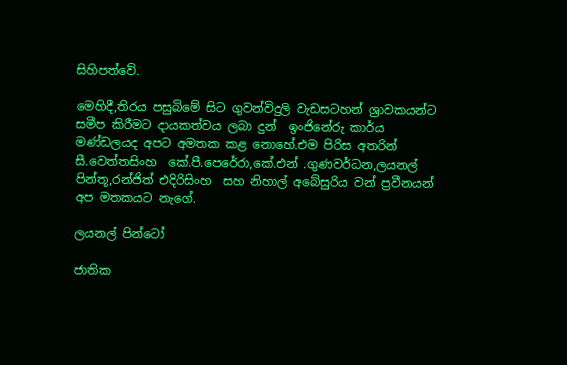සිහිපත්වේ.

මෙහිදී,තිරය පසුබිමේ සිට ගුවන්විදුලි වැඩසටහන් ශ්‍රාවකයන්ට සමීප කිරීමට දායකත්වය ලබා දුන්  ඉංජිනේරු කාර්ය මණ්ඩලයද අපට අමතක කළ නොහේ.එම පිරිස අතරින්  සී.වෙත්තසිංහ  කේ.පී.පෙරේරා,කේ.එන් .ගුණවර්ධන,ලයනල් පින්තූ,රන්ජිත් එදිරිසිංහ  සහ නිහාල් අබේසුරිය වන් ප්‍රවීනයන් අප මතකයට නැගේ.

ලයනල් පින්ටෝ

ජාතික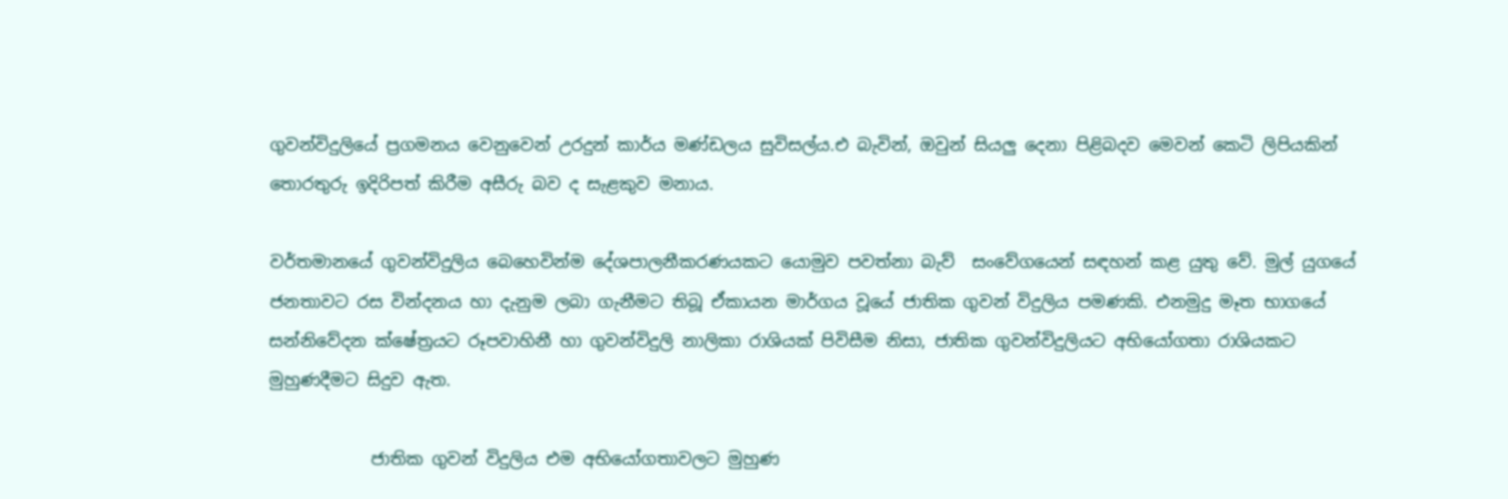ගුවන්විදුලියේ ප්‍රගමනය වෙනුවෙන් උරදුන් කාර්ය මණ්ඩලය සුවිසල්ය.එ බැවින්, ඔවුන් සියලු දෙනා පිළිබදව මෙවන් කෙටි ලිපියකින් තොරතුරු ඉදිරිපත් කිරීම අසීරු බව ද සැළකුව මනාය.

වර්තමානයේ ගුවන්විදුලිය බෙහෙවින්ම දේශපාලනීකරණයකට යොමුව පවත්නා බැව්  සංවේගයෙන් සඳහන් කළ යුතු වේ. මුල් යුගයේ ජනතාවට රස වින්දනය හා දැනුම ලබා ගැනීමට තිබූ ඒකායන මාර්ගය වූයේ ජාතික ගුවන් විදුලිය පමණකි. එනමුදු මෑත භාගයේ සන්නිවේදන ක්ෂේත්‍රයට රූපවාහිනී හා ගුවන්විදුලි නාලිකා රාශියක් පිවිසීම නිසා, ජාතික ගුවන්විදුලියට අභියෝගතා රාශියකට මුහුණදීමට සිදුව ඇත.

            ජාතික ගුවන් විදුලිය එම අභියෝගතාවලට මුහුණ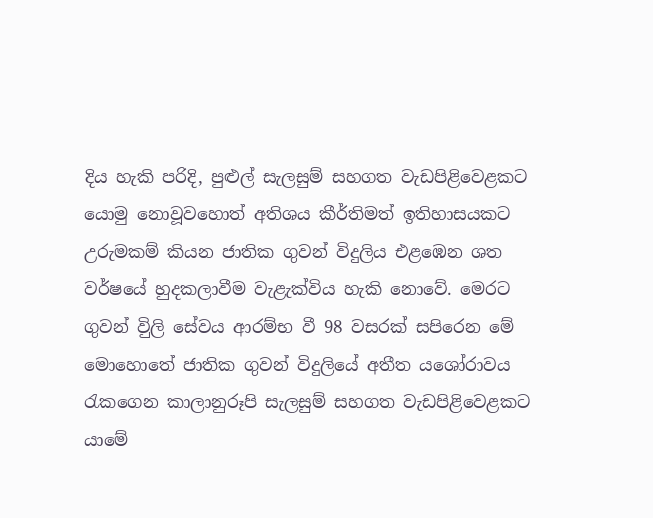දිය හැකි පරිදි, පුළුල් සැලසුම් සහගත වැඩපිළිවෙළකට යොමු නොවූවහොත් අතිශය කීර්තිමත් ඉතිහාසයකට උරුමකම් කියන ජාතික ගුවන් විදුලිය එළඹෙන ශත වර්ෂයේ හුදකලාවීම වැළැක්විය හැකි නොවේ. මෙරට ගුවන් විුලි සේවය ආරම්භ වී 98 වසරක් සපිරෙන මේ මොහොතේ ජාතික ගුවන් විදුලියේ අතීත යශෝරාවය රැකගෙන කාලානුරූපි සැලසුම් සහගත වැඩපිළිවෙළකට යාමේ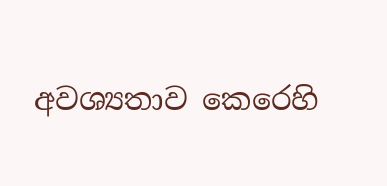අවශ්‍යතාව කෙරෙහි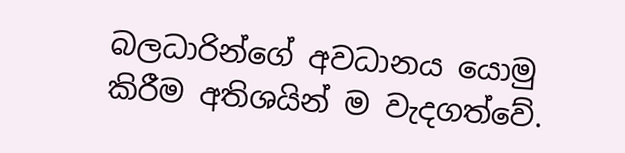බලධාරින්ගේ අවධානය යොමු කිරීම අතිශයින් ම වැදගත්වේ.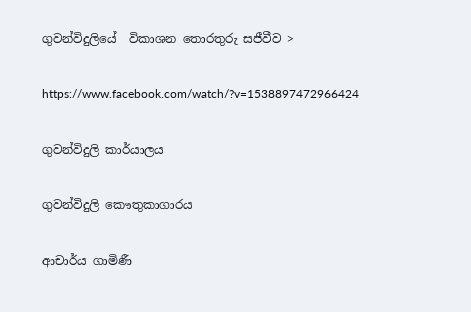ගුවන්විදුලියේ  විකාශන තොරතුරු සජීවීව >

https://www.facebook.com/watch/?v=1538897472966424

ගුවන්විදුලි කාර්යාලය

ගුවන්විදුලි කෞතුකාගාරය

ආචාර්ය ගාමිණී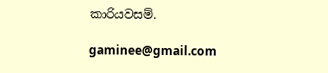කාරියවසම්.

gaminee@gmail.com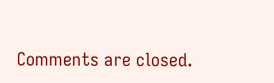Comments are closed.